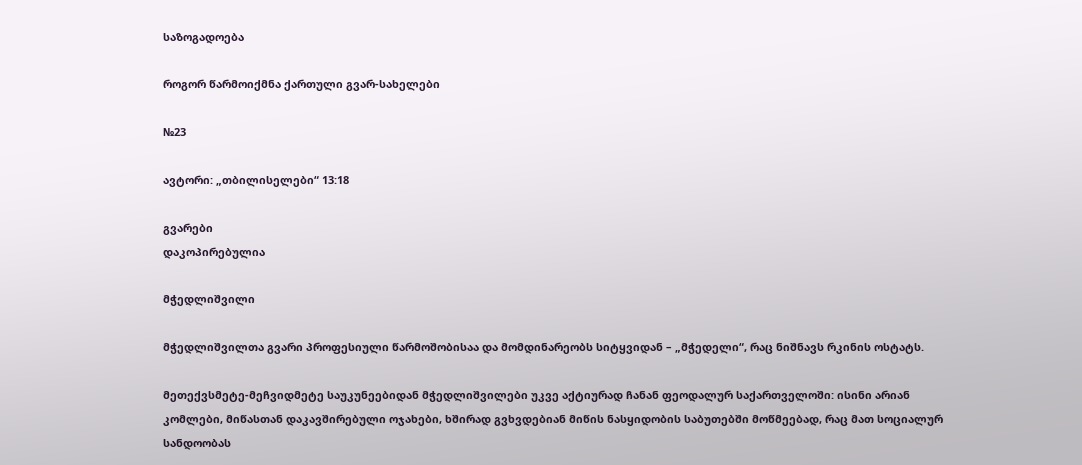საზოგადოება

როგორ წარმოიქმნა ქართული გვარ-სახელები

№23

ავტორი: „თბილისელები“ 13:18

გვარები
დაკოპირებულია

მჭედლიშვილი

მჭედლიშვილთა გვარი პროფესიული წარმოშობისაა და მომდინარეობს სიტყვიდან – „მჭედელი“, რაც ნიშნავს რკინის ოსტატს.

მეთექვსმეტე-მეჩვიდმეტე საუკუნეებიდან მჭედლიშვილები უკვე აქტიურად ჩანან ფეოდალურ საქართველოში: ისინი არიან კომლები, მიწასთან დაკავშირებული ოჯახები, ხშირად გვხვდებიან მიწის ნასყიდობის საბუთებში მოწმეებად, რაც მათ სოციალურ სანდოობას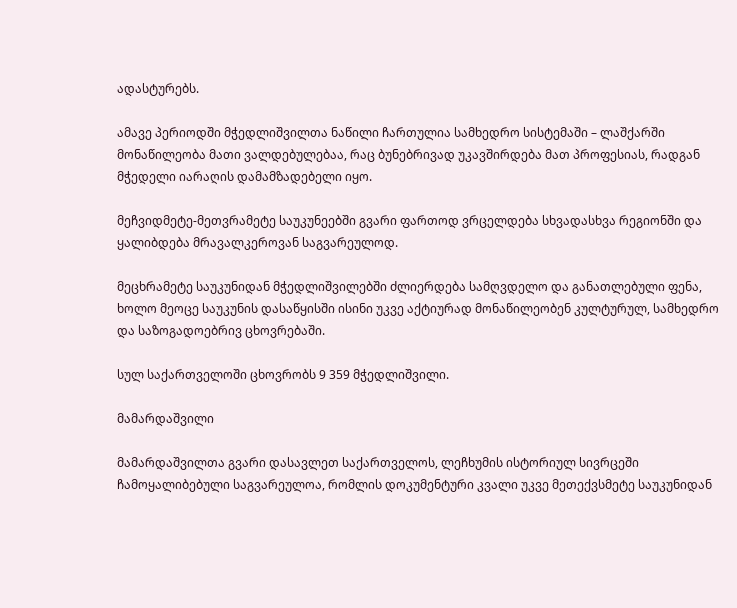ადასტურებს.

ამავე პერიოდში მჭედლიშვილთა ნაწილი ჩართულია სამხედრო სისტემაში – ლაშქარში მონაწილეობა მათი ვალდებულებაა, რაც ბუნებრივად უკავშირდება მათ პროფესიას, რადგან მჭედელი იარაღის დამამზადებელი იყო.

მეჩვიდმეტე-მეთვრამეტე საუკუნეებში გვარი ფართოდ ვრცელდება სხვადასხვა რეგიონში და ყალიბდება მრავალკეროვან საგვარეულოდ.

მეცხრამეტე საუკუნიდან მჭედლიშვილებში ძლიერდება სამღვდელო და განათლებული ფენა, ხოლო მეოცე საუკუნის დასაწყისში ისინი უკვე აქტიურად მონაწილეობენ კულტურულ, სამხედრო და საზოგადოებრივ ცხოვრებაში.

სულ საქართველოში ცხოვრობს 9 359 მჭედლიშვილი.

მამარდაშვილი

მამარდაშვილთა გვარი დასავლეთ საქართველოს, ლეჩხუმის ისტორიულ სივრცეში ჩამოყალიბებული საგვარეულოა, რომლის დოკუმენტური კვალი უკვე მეთექვსმეტე საუკუნიდან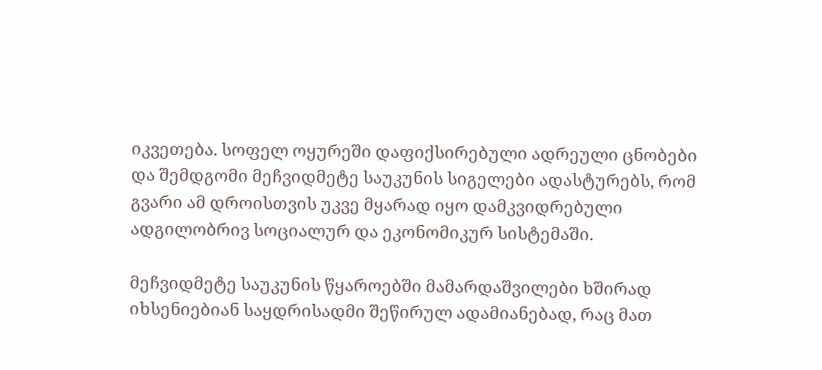იკვეთება. სოფელ ოყურეში დაფიქსირებული ადრეული ცნობები და შემდგომი მეჩვიდმეტე საუკუნის სიგელები ადასტურებს, რომ გვარი ამ დროისთვის უკვე მყარად იყო დამკვიდრებული ადგილობრივ სოციალურ და ეკონომიკურ სისტემაში.

მეჩვიდმეტე საუკუნის წყაროებში მამარდაშვილები ხშირად იხსენიებიან საყდრისადმი შეწირულ ადამიანებად, რაც მათ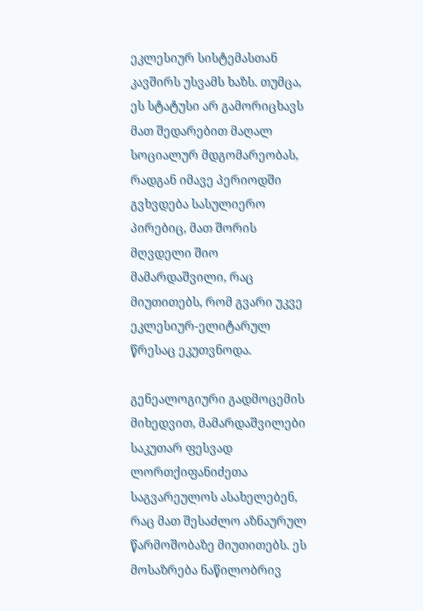ეკლესიურ სისტემასთან კავშირს უსვამს ხაზს. თუმცა, ეს სტატუსი არ გამორიცხავს მათ შედარებით მაღალ სოციალურ მდგომარეობას, რადგან იმავე პერიოდში გვხვდება სასულიერო პირებიც, მათ შორის მღვდელი შიო მამარდაშვილი, რაც მიუთითებს, რომ გვარი უკვე ეკლესიურ-ელიტარულ წრესაც ეკუთვნოდა.

გენეალოგიური გადმოცემის მიხედვით, მამარდაშვილები საკუთარ ფესვად ლორთქიფანიძეთა საგვარეულოს ასახელებენ, რაც მათ შესაძლო აზნაურულ წარმოშობაზე მიუთითებს. ეს მოსაზრება ნაწილობრივ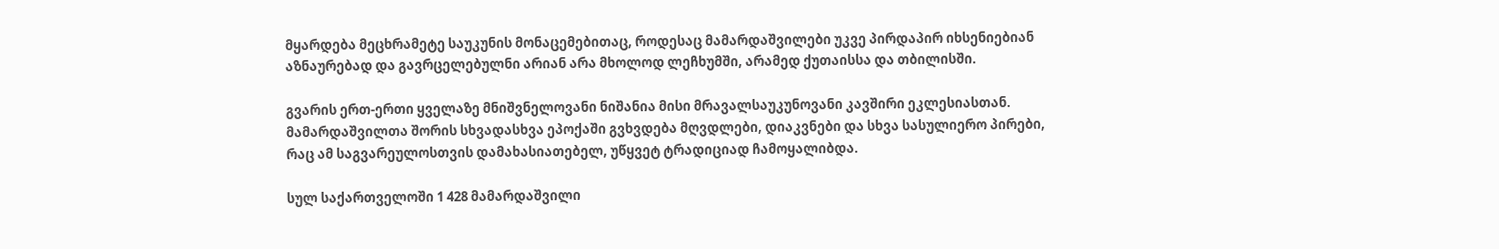მყარდება მეცხრამეტე საუკუნის მონაცემებითაც, როდესაც მამარდაშვილები უკვე პირდაპირ იხსენიებიან აზნაურებად და გავრცელებულნი არიან არა მხოლოდ ლეჩხუმში, არამედ ქუთაისსა და თბილისში.

გვარის ერთ-ერთი ყველაზე მნიშვნელოვანი ნიშანია მისი მრავალსაუკუნოვანი კავშირი ეკლესიასთან. მამარდაშვილთა შორის სხვადასხვა ეპოქაში გვხვდება მღვდლები, დიაკვნები და სხვა სასულიერო პირები, რაც ამ საგვარეულოსთვის დამახასიათებელ, უწყვეტ ტრადიციად ჩამოყალიბდა.

სულ საქართველოში 1 428 მამარდაშვილი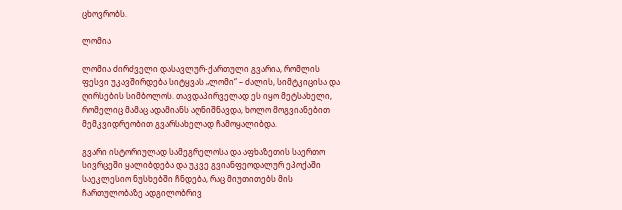ცხოვრობს.

ლომია

ლომია ძირძველი დასავლურ-ქართული გვარია, რომლის ფესვი უკავშირდება სიტყვას „ლომი“ – ძალის, სიმტკიცისა და ღირსების სიმბოლოს. თავდაპირველად ეს იყო მეტსახელი, რომელიც მამაც ადამიანს აღნიშნავდა, ხოლო მოგვიანებით მემკვიდრეობით გვარსახელად ჩამოყალიბდა.

გვარი ისტორიულად სამეგრელოსა და აფხაზეთის საერთო სივრცეში ყალიბდება და უკვე გვიანფეოდალურ ეპოქაში საეკლესიო ნუსხებში ჩნდება, რაც მიუთითებს მის ჩართულობაზე ადგილობრივ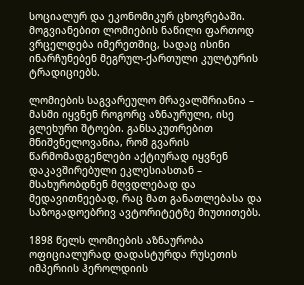სოციალურ და ეკონომიკურ ცხოვრებაში. მოგვიანებით ლომიების ნაწილი ფართოდ ვრცელდება იმერეთშიც, სადაც ისინი ინარჩუნებენ მეგრულ-ქართული კულტურის ტრადიციებს.

ლომიების საგვარეულო მრავალშრიანია – მასში იყვნენ როგორც აზნაურული, ისე გლეხური შტოები. განსაკუთრებით მნიშვნელოვანია, რომ გვარის წარმომადგენლები აქტიურად იყვნენ დაკავშირებული ეკლესიასთან – მსახურობდნენ მღვდლებად და მედავითნეებად, რაც მათ განათლებასა და საზოგადოებრივ ავტორიტეტზე მიუთითებს.

1898 წელს ლომიების აზნაურობა ოფიციალურად დადასტურდა რუსეთის იმპერიის ჰეროლდიის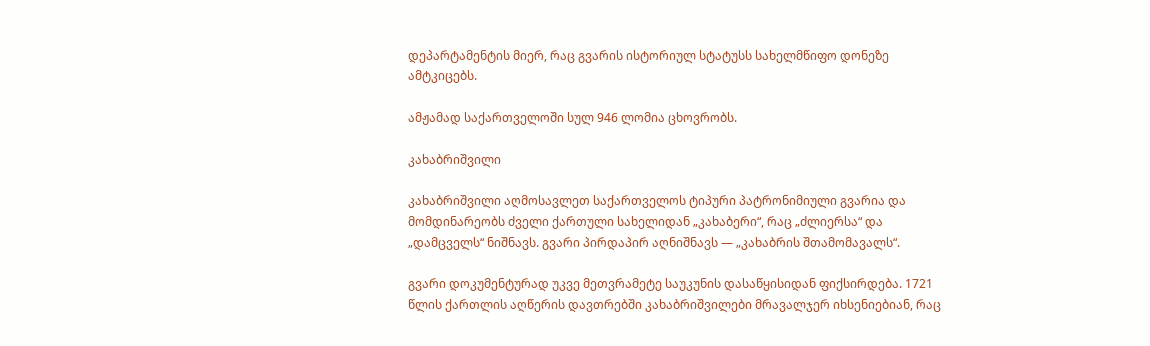დეპარტამენტის მიერ, რაც გვარის ისტორიულ სტატუსს სახელმწიფო დონეზე ამტკიცებს.

ამჟამად საქართველოში სულ 946 ლომია ცხოვრობს.

კახაბრიშვილი

კახაბრიშვილი აღმოსავლეთ საქართველოს ტიპური პატრონიმიული გვარია და მომდინარეობს ძველი ქართული სახელიდან „კახაბერი“, რაც „ძლიერსა“ და „დამცველს“ ნიშნავს. გვარი პირდაპირ აღნიშნავს — „კახაბრის შთამომავალს“.

გვარი დოკუმენტურად უკვე მეთვრამეტე საუკუნის დასაწყისიდან ფიქსირდება. 1721 წლის ქართლის აღწერის დავთრებში კახაბრიშვილები მრავალჯერ იხსენიებიან, რაც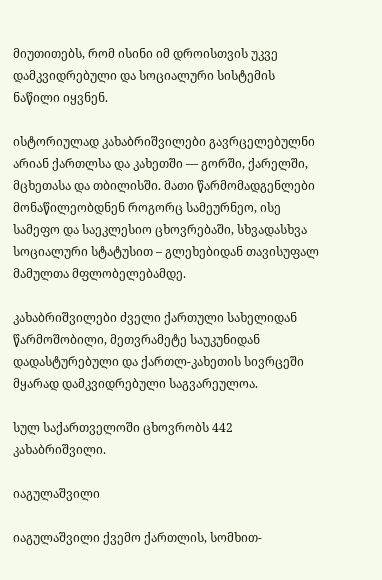მიუთითებს, რომ ისინი იმ დროისთვის უკვე დამკვიდრებული და სოციალური სისტემის ნაწილი იყვნენ.

ისტორიულად კახაბრიშვილები გავრცელებულნი არიან ქართლსა და კახეთში — გორში, ქარელში, მცხეთასა და თბილისში. მათი წარმომადგენლები მონაწილეობდნენ როგორც სამეურნეო, ისე სამეფო და საეკლესიო ცხოვრებაში, სხვადასხვა სოციალური სტატუსით – გლეხებიდან თავისუფალ მამულთა მფლობელებამდე.

კახაბრიშვილები ძველი ქართული სახელიდან წარმოშობილი, მეთვრამეტე საუკუნიდან დადასტურებული და ქართლ-კახეთის სივრცეში მყარად დამკვიდრებული საგვარეულოა.

სულ საქართველოში ცხოვრობს 442 კახაბრიშვილი.

იაგულაშვილი

იაგულაშვილი ქვემო ქართლის, სომხით-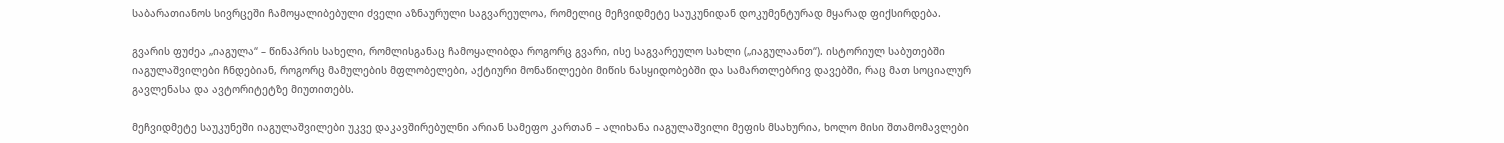საბარათიანოს სივრცეში ჩამოყალიბებული ძველი აზნაურული საგვარეულოა, რომელიც მეჩვიდმეტე საუკუნიდან დოკუმენტურად მყარად ფიქსირდება.

გვარის ფუძეა „იაგულა“ – წინაპრის სახელი, რომლისგანაც ჩამოყალიბდა როგორც გვარი, ისე საგვარეულო სახლი („იაგულაანთ“). ისტორიულ საბუთებში იაგულაშვილები ჩნდებიან, როგორც მამულების მფლობელები, აქტიური მონაწილეები მიწის ნასყიდობებში და სამართლებრივ დავებში, რაც მათ სოციალურ გავლენასა და ავტორიტეტზე მიუთითებს.

მეჩვიდმეტე საუკუნეში იაგულაშვილები უკვე დაკავშირებულნი არიან სამეფო კართან – ალიხანა იაგულაშვილი მეფის მსახურია, ხოლო მისი შთამომავლები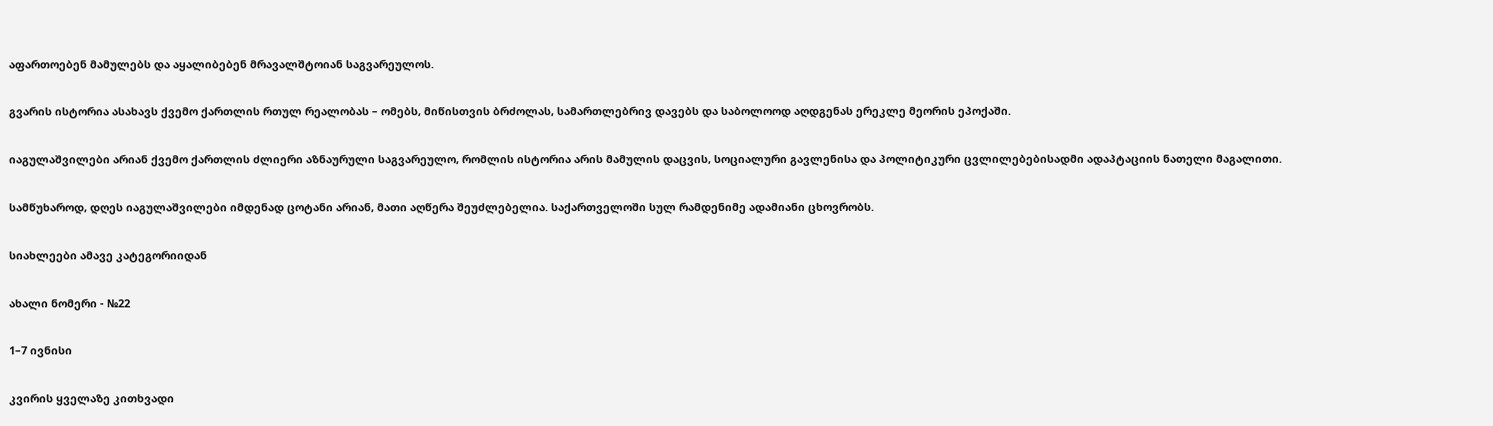აფართოებენ მამულებს და აყალიბებენ მრავალშტოიან საგვარეულოს.

გვარის ისტორია ასახავს ქვემო ქართლის რთულ რეალობას – ომებს, მიწისთვის ბრძოლას, სამართლებრივ დავებს და საბოლოოდ აღდგენას ერეკლე მეორის ეპოქაში.

იაგულაშვილები არიან ქვემო ქართლის ძლიერი აზნაურული საგვარეულო, რომლის ისტორია არის მამულის დაცვის, სოციალური გავლენისა და პოლიტიკური ცვლილებებისადმი ადაპტაციის ნათელი მაგალითი.

სამწუხაროდ, დღეს იაგულაშვილები იმდენად ცოტანი არიან, მათი აღწერა შეუძლებელია. საქართველოში სულ რამდენიმე ადამიანი ცხოვრობს.

სიახლეები ამავე კატეგორიიდან

ახალი ნომერი - №22

1–7 ივნისი

კვირის ყველაზე კითხვადი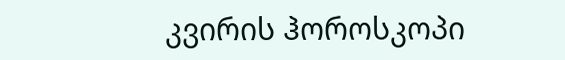კვირის ჰოროსკოპი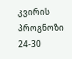კვირის პროგნოზი  24-30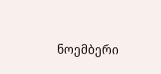ნოემბერი